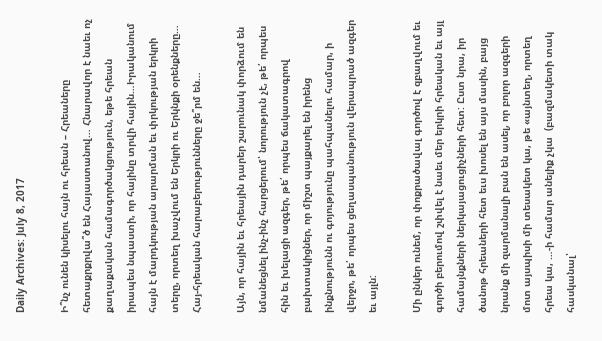Daily Archives: July 8, 2017

Ի՞նչ ունեն կիսելու հայն ու հրեան – Հրեաները հետաքրքրվա՞ծ են Հայաստանով… Հնարավոր է նաեւ ոչ քաղաքական համագործակցություն, եթե հրեան իրապես նպաստի, որ հայինը տրվի հային…Իրականում հայն է մարդկության արարման եւ փրկության երկրի տերը, որտեղ խաչվում են Երկրի ու Երկնքի օրենքները… Հայ-հրեական հարաբերությունները ջե՞րմ են…

Այն, որ հային եւ հրեային դարեր շարունակ փորձում են նմանեցնել ինչ-ինչ հարցերում՝ նորություն չէ, թե՛ որպես հին եւ խելացի ազգեր, թե՛ որպես ճակատագրով բախտակիցներ, որ միշտ պայքարել են իրենց ինքնությունն ու գոյությունը պահպանելու համար, ի վերջո, թե՛ որպես ցեղասպանություն վերապրած ազգեր եւ այլն:

Մի ընկեր ունեմ, որ փոքրածավալ գործով է զբաղվում եւ գործի բերումով շփվել է նաեւ մեր երկրի հրեական եւ այլ համայնքների ներկայացուցիչների հետ: Ըստ նրա, իր ծանոթ հրեաների հետ եւս խոսել են այս մասին, բայց նրանք մի զարմանալի բան են ասել, որ բոլոր ազգերի մոտ այսպիսի մի տեսակետ կա, թե «այնտեղ, որտեղ հրեա կա, …-ի համար անելիք չկա  (բազմակետի տակ հասկանալ՝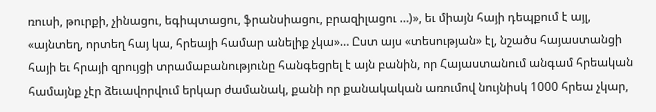ռուսի, թուրքի, չինացու, եգիպտացու, ֆրանսիացու, բրազիլացու …)», եւ միայն հայի դեպքում է այլ, «այնտեղ, որտեղ հայ կա, հրեայի համար անելիք չկա»… Ըստ այս «տեսության» էլ, նշածս հայաստանցի հայի եւ հրայի զրույցի տրամաբանությունը հանգեցրել է այն բանին, որ Հայաստանում անգամ հրեական համայնք չէր ձեւավորվում երկար ժամանակ, քանի որ քանակական առումով նույնիսկ 1000 հրեա չկար,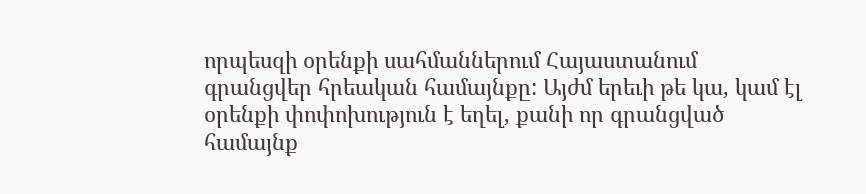որպեսզի օրենքի սահմաններում Հայաստանում գրանցվեր հրեական համայնքը: Այժմ երեւի թե կա, կամ էլ օրենքի փոփոխություն է եղել, քանի որ գրանցված համայնք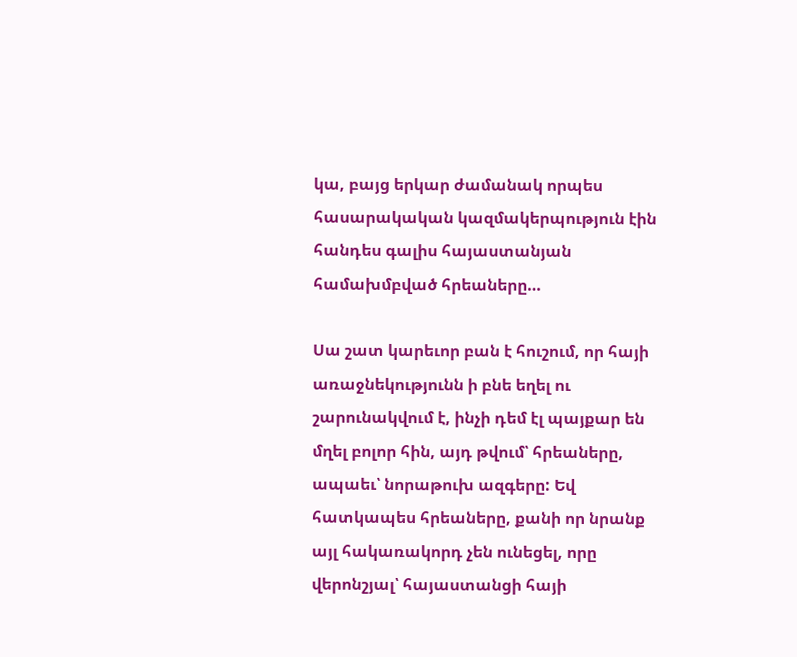կա, բայց երկար ժամանակ որպես հասարակական կազմակերպություն էին հանդես գալիս հայաստանյան համախմբված հրեաները…

Սա շատ կարեւոր բան է հուշում, որ հայի առաջնեկությունն ի բնե եղել ու շարունակվում է, ինչի դեմ էլ պայքար են մղել բոլոր հին, այդ թվում՝ հրեաները, ապաեւ՝ նորաթուխ ազգերը: Եվ հատկապես հրեաները, քանի որ նրանք այլ հակառակորդ չեն ունեցել, որը վերոնշյալ՝ հայաստանցի հայի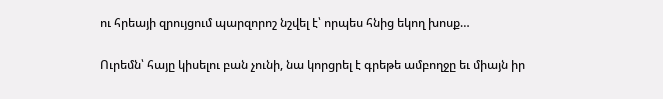ու հրեայի զրույցում պարզորոշ նշվել է՝ որպես հնից եկող խոսք…

Ուրեմն՝ հայը կիսելու բան չունի, նա կորցրել է գրեթե ամբողջը եւ միայն իր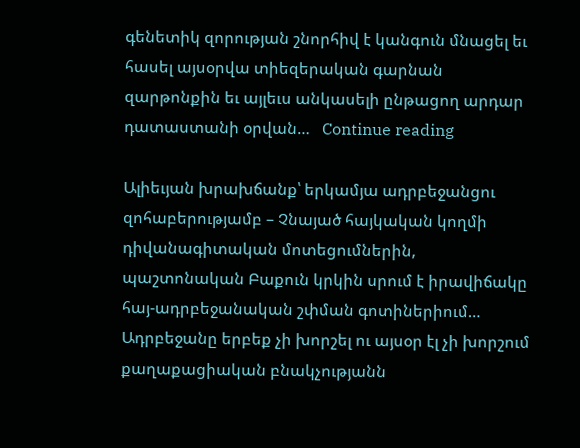գենետիկ զորության շնորհիվ է կանգուն մնացել եւ հասել այսօրվա տիեզերական գարնան զարթոնքին եւ այլեւս անկասելի ընթացող արդար դատաստանի օրվան…   Continue reading

Ալիեւյան խրախճանք՝ երկամյա ադրբեջանցու զոհաբերությամբ – Չնայած հայկական կողմի դիվանագիտական մոտեցումներին, պաշտոնական Բաքուն կրկին սրում է իրավիճակը հայ-ադրբեջանական շփման գոտիներիում… Ադրբեջանը երբեք չի խորշել ու այսօր էլ չի խորշում քաղաքացիական բնակչությանն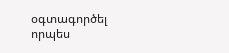օգտագործել որպես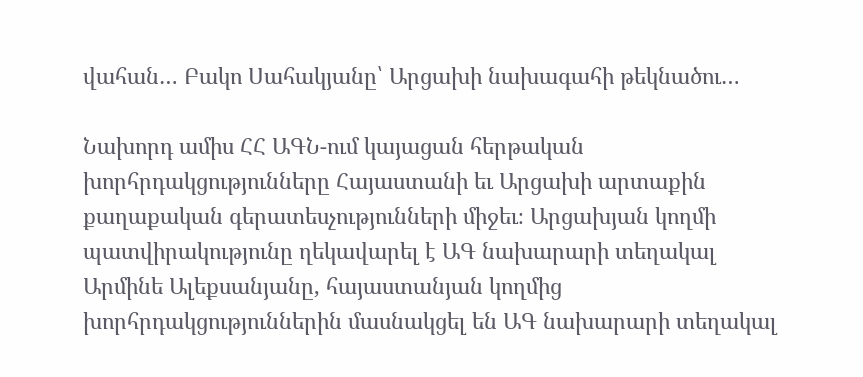վահան… Բակո Սահակյանը՝ Արցախի նախագահի թեկնածու…

Նախորդ ամիս ՀՀ ԱԳՆ-ում կայացան հերթական խորհրդակցությունները Հայաստանի եւ Արցախի արտաքին քաղաքական գերատեսչությունների միջեւ։ Արցախյան կողմի պատվիրակությունը ղեկավարել է ԱԳ նախարարի տեղակալ Արմինե Ալեքսանյանը, հայաստանյան կողմից խորհրդակցություններին մասնակցել են ԱԳ նախարարի տեղակալ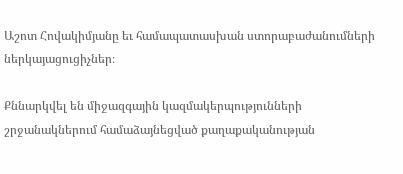Աշոտ Հովակիմյանը եւ համապատասխան ստորաբաժանումների ներկայացուցիչներ։

Քննարկվել են միջազգային կազմակերպությունների շրջանակներում համաձայնեցված քաղաքականության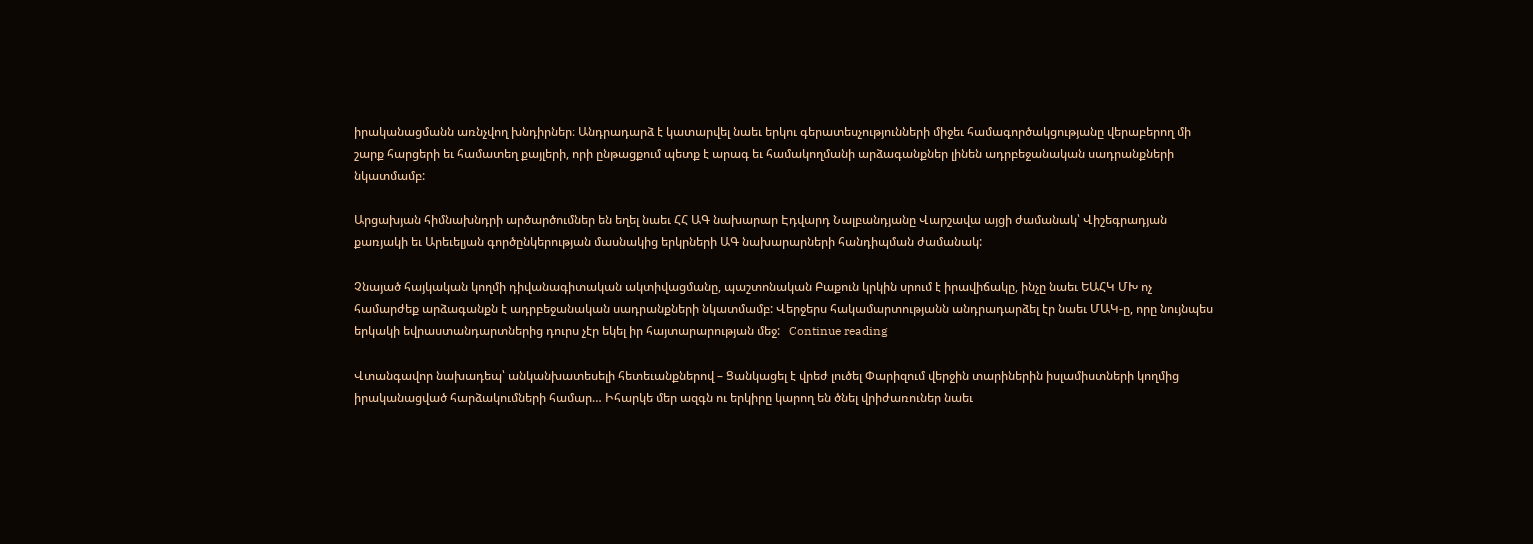իրականացմանն առնչվող խնդիրներ։ Անդրադարձ է կատարվել նաեւ երկու գերատեսչությունների միջեւ համագործակցությանը վերաբերող մի շարք հարցերի եւ համատեղ քայլերի, որի ընթացքում պետք է արագ եւ համակողմանի արձագանքներ լինեն ադրբեջանական սադրանքների նկատմամբ:

Արցախյան հիմնախնդրի արծարծումներ են եղել նաեւ ՀՀ ԱԳ նախարար Էդվարդ Նալբանդյանը Վարշավա այցի ժամանակ՝ Վիշեգրադյան քառյակի եւ Արեւելյան գործընկերության մասնակից երկրների ԱԳ նախարարների հանդիպման ժամանակ:

Չնայած հայկական կողմի դիվանագիտական ակտիվացմանը, պաշտոնական Բաքուն կրկին սրում է իրավիճակը, ինչը նաեւ ԵԱՀԿ ՄԽ ոչ համարժեք արձագանքն է ադրբեջանական սադրանքների նկատմամբ: Վերջերս հակամարտությանն անդրադարձել էր նաեւ ՄԱԿ-ը, որը նույնպես երկակի եվրաստանդարտներից դուրս չէր եկել իր հայտարարության մեջ:   Continue reading

Վտանգավոր նախադեպ՝ անկանխատեսելի հետեւանքներով – Ցանկացել է վրեժ լուծել Փարիզում վերջին տարիներին իսլամիստների կողմից իրականացված հարձակումների համար… Իհարկե մեր ազգն ու երկիրը կարող են ծնել վրիժառուներ նաեւ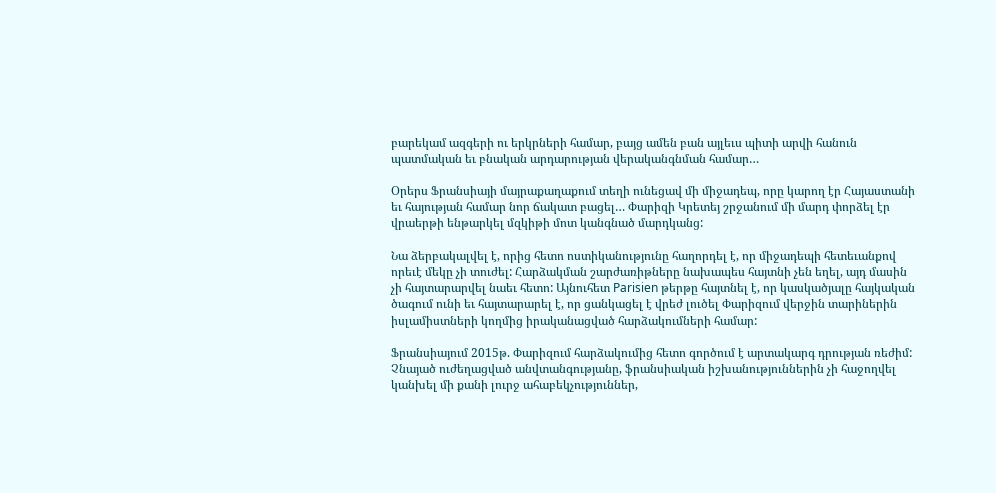բարեկամ ազգերի ու երկրների համար, բայց ամեն բան այլեւս պիտի արվի հանուն պատմական եւ բնական արդարության վերականգնման համար…

Օրերս Ֆրանսիայի մայրաքաղաքում տեղի ունեցավ մի միջադեպ, որը կարող էր Հայաստանի եւ հայության համար նոր ճակատ բացել… Փարիզի Կրետեյ շրջանում մի մարդ փորձել էր վրաերթի ենթարկել մզկիթի մոտ կանգնած մարդկանց:

Նա ձերբակալվել է, որից հետո ոստիկանությունը հաղորդել է, որ միջադեպի հետեւանքով որեւէ մեկը չի տուժել: Հարձակման շարժառիթները նախապես հայտնի չեն եղել, այդ մասին չի հայտարարվել նաեւ հետո: Այնուհետ Parisien թերթը հայտնել է, որ կասկածյալը հայկական ծագում ունի եւ հայտարարել է, որ ցանկացել է վրեժ լուծել Փարիզում վերջին տարիներին իսլամիստների կողմից իրականացված հարձակումների համար:

Ֆրանսիայում 2015թ. Փարիզում հարձակումից հետո գործում է արտակարգ դրության ռեժիմ: Չնայած ուժեղացված անվտանգությանը, ֆրանսիական իշխանություններին չի հաջողվել կանխել մի քանի լուրջ ահաբեկչություններ,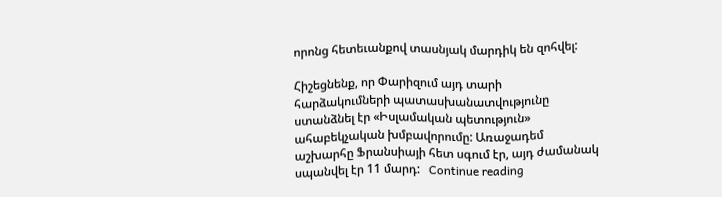որոնց հետեւանքով տասնյակ մարդիկ են զոհվել:

Հիշեցնենք, որ Փարիզում այդ տարի հարձակումների պատասխանատվությունը ստանձնել էր «Իսլամական պետություն» ահաբեկչական խմբավորումը: Առաջադեմ աշխարհը Ֆրանսիայի հետ սգում էր, այդ ժամանակ սպանվել էր 11 մարդ:   Continue reading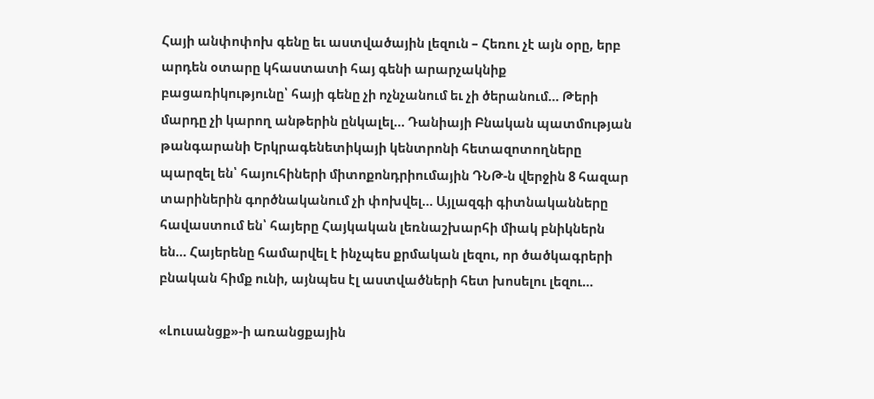Հայի անփոփոխ գենը եւ աստվածային լեզուն – Հեռու չէ այն օրը, երբ արդեն օտարը կհաստատի հայ գենի արարչակնիք բացառիկությունը՝ հայի գենը չի ոչնչանում եւ չի ծերանում… Թերի մարդը չի կարող անթերին ընկալել… Դանիայի Բնական պատմության թանգարանի Երկրագենետիկայի կենտրոնի հետազոտողները պարզել են՝ հայուհիների միտոքոնդրիումային ԴՆԹ-ն վերջին 8 հազար տարիներին գործնականում չի փոխվել… Այլազգի գիտնականները հավաստում են՝ հայերը Հայկական լեռնաշխարհի միակ բնիկներն են… Հայերենը համարվել է ինչպես քրմական լեզու, որ ծածկագրերի բնական հիմք ունի, այնպես էլ աստվածների հետ խոսելու լեզու…

«Լուսանցք»-ի առանցքային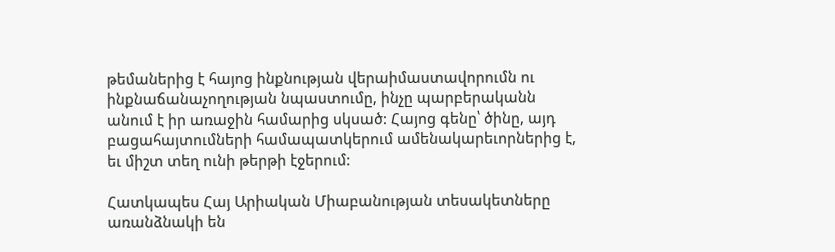թեմաներից է հայոց ինքնության վերաիմաստավորումն ու ինքնաճանաչողության նպաստումը, ինչը պարբերականն անում է իր առաջին համարից սկսած: Հայոց գենը՝ ծինը, այդ բացահայտումների համապատկերում ամենակարեւորներից է, եւ միշտ տեղ ունի թերթի էջերում:

Հատկապես Հայ Արիական Միաբանության տեսակետները առանձնակի են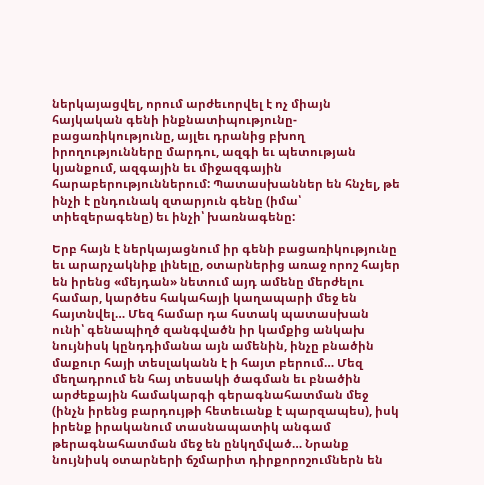ներկայացվել, որում արժեւորվել է ոչ միայն հայկական գենի ինքնատիպությունը-բացառիկությունը, այլեւ դրանից բխող իրողությունները մարդու, ազգի եւ պետության կյանքում, ազգային եւ միջազգային հարաբերություններում: Պատասխաններ են հնչել, թե ինչի է ընդունակ զտարյուն գենը (իմա՝ տիեզերագենը) եւ ինչի՝ խառնագենը:

Երբ հայն է ներկայացնում իր գենի բացառիկությունը եւ արարչակնիք լինելը, օտարներից առաջ որոշ հայեր են իրենց «մեյդան» նետում այդ ամենը մերժելու համար, կարծես հակահայի կաղապարի մեջ են հայտնվել… Մեզ համար դա հստակ պատասխան ունի՝ գենապիղծ զանգվածն իր կամքից անկախ նույնիսկ կընդդիմանա այն ամենին, ինչը բնածին մաքուր հայի տեսլականն է ի հայտ բերում… Մեզ մեղադրում են հայ տեսակի ծագման եւ բնածին արժեքային համակարգի գերագնահատման մեջ (ինչն իրենց բարդույթի հետեւանք է պարզապես), իսկ իրենք իրականում տասնապատիկ անգամ թերագնահատման մեջ են ընկղմված… Նրանք նույնիսկ օտարների ճշմարիտ դիրքորոշումներն են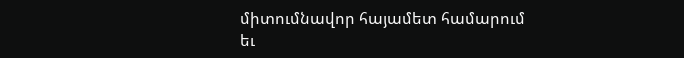միտումնավոր հայամետ համարում եւ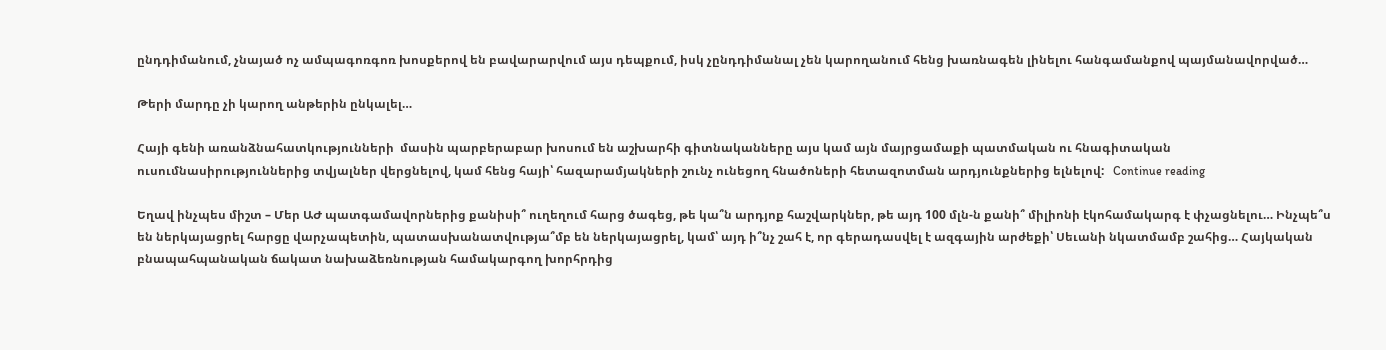ընդդիմանում, չնայած ոչ ամպագոռգոռ խոսքերով են բավարարվում այս դեպքում, իսկ չընդդիմանալ չեն կարողանում հենց խառնագեն լինելու հանգամանքով պայմանավորված…

Թերի մարդը չի կարող անթերին ընկալել…

Հայի գենի առանձնահատկությունների  մասին պարբերաբար խոսում են աշխարհի գիտնականները այս կամ այն մայրցամաքի պատմական ու հնագիտական ուսումնասիրություններից տվյալներ վերցնելով, կամ հենց հայի՝ հազարամյակների շունչ ունեցող հնածոների հետազոտման արդյունքներից ելնելով:   Continue reading

Եղավ ինչպես միշտ – Մեր ԱԺ պատգամավորներից քանիսի՞ ուղեղում հարց ծագեց, թե կա՞ն արդյոք հաշվարկներ, թե այդ 100 մլն-ն քանի՞ միլիոնի էկոհամակարգ է փչացնելու… Ինչպե՞ս են ներկայացրել հարցը վարչապետին, պատասխանատվությա՞մբ են ներկայացրել, կամ՝ այդ ի՞նչ շահ է, որ գերադասվել է ազգային արժեքի՝ Սեւանի նկատմամբ շահից… Հայկական բնապահպանական ճակատ նախաձեռնության համակարգող խորհրդից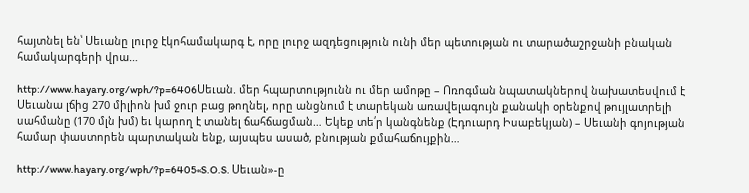հայտնել են՝ Սեւանը լուրջ էկոհամակարգ է, որը լուրջ ազդեցություն ունի մեր պետության ու տարածաշրջանի բնական համակարգերի վրա…

http://www.hayary.org/wph/?p=6406Սեւան. մեր հպարտությունն ու մեր ամոթը – Ոռոգման նպատակներով նախատեսվում է Սեւանա լճից 270 միլիոն խմ ջուր բաց թողնել, որը անցնում է տարեկան առավելագույն քանակի օրենքով թույլատրելի սահմանը (170 մլն խմ) եւ կարող է տանել ճահճացման… Եկեք տե՛ր կանգնենք (Էդուարդ Իսաբեկյան) – Սեւանի գոյության համար փաստորեն պարտական ենք, այսպես ասած, բնության քմահաճույքին…

http://www.hayary.org/wph/?p=6405«S.O.S. Սեւան»-ը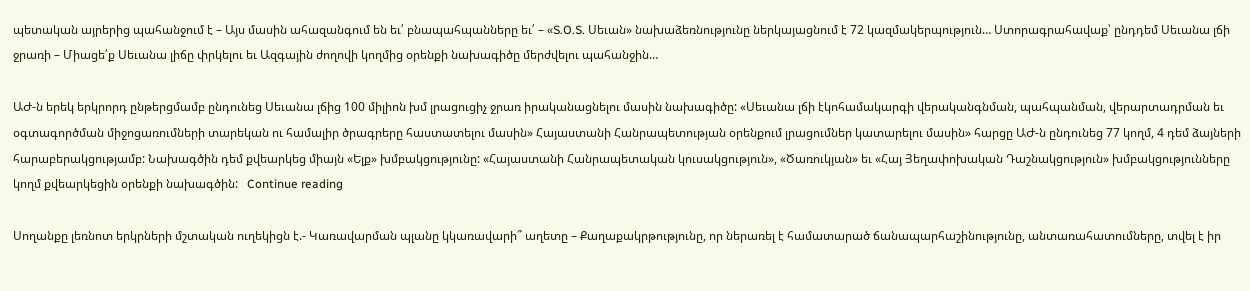պետական այրերից պահանջում է – Այս մասին ահազանգում են եւ՛ բնապահպանները եւ՛ – «S.O.S. Սեւան» նախաձեռնությունը ներկայացնում է 72 կազմակերպություն… Ստորագրահավաք՝ ընդդեմ Սեւանա լճի ջրառի – Միացե՛ք Սեւանա լիճը փրկելու եւ Ազգային ժողովի կողմից օրենքի նախագիծը մերժվելու պահանջին…

ԱԺ-ն երեկ երկրորդ ընթերցմամբ ընդունեց Սեւանա լճից 100 միլիոն խմ լրացուցիչ ջրառ իրականացնելու մասին նախագիծը: «Սեւանա լճի էկոհամակարգի վերականգնման, պահպանման, վերարտադրման եւ օգտագործման միջոցառումների տարեկան ու համալիր ծրագրերը հաստատելու մասին» Հայաստանի Հանրապետության օրենքում լրացումներ կատարելու մասին» հարցը ԱԺ-ն ընդունեց 77 կողմ, 4 դեմ ձայների հարաբերակցությամբ: Նախագծին դեմ քվեարկեց միայն «Ելք» խմբակցությունը: «Հայաստանի Հանրապետական կուսակցություն», «Ծառուկյան» եւ «Հայ Յեղափոխական Դաշնակցություն» խմբակցությունները կողմ քվեարկեցին օրենքի նախագծին:   Continue reading

Սողանքը լեռնոտ երկրների մշտական ուղեկիցն է.- Կառավարման պլանը կկառավարի՞ աղետը – Քաղաքակրթությունը, որ ներառել է համատարած ճանապարհաշինությունը, անտառահատումները, տվել է իր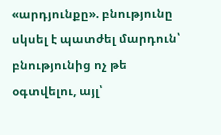«արդյունքը». բնությունը սկսել է պատժել մարդուն՝ բնությունից ոչ թե օգտվելու, այլ՝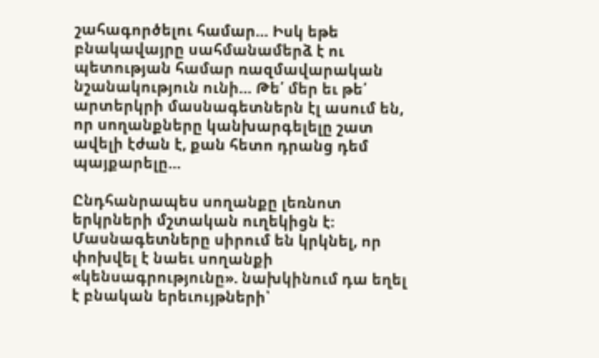շահագործելու համար… Իսկ եթե բնակավայրը սահմանամերձ է ու պետության համար ռազմավարական նշանակություն ունի… Թե՛ մեր եւ թե՛ արտերկրի մասնագետներն էլ ասում են, որ սողանքները կանխարգելելը շատ ավելի էժան է, քան հետո դրանց դեմ պայքարելը…

Ընդհանրապես սողանքը լեռնոտ երկրների մշտական ուղեկիցն է։ Մասնագետները սիրում են կրկնել, որ փոխվել է նաեւ սողանքի «կենսագրությունը». նախկինում դա եղել է բնական երեւույթների՝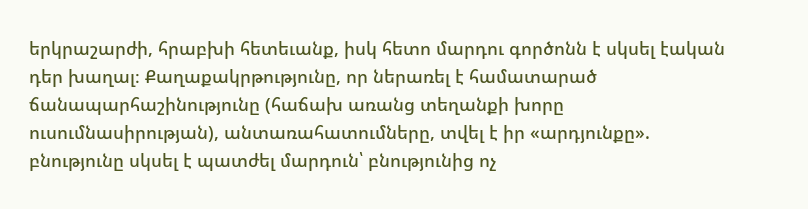երկրաշարժի, հրաբխի հետեւանք, իսկ հետո մարդու գործոնն է սկսել էական դեր խաղալ։ Քաղաքակրթությունը, որ ներառել է համատարած ճանապարհաշինությունը (հաճախ առանց տեղանքի խորը ուսումնասիրության), անտառահատումները, տվել է իր «արդյունքը». բնությունը սկսել է պատժել մարդուն՝ բնությունից ոչ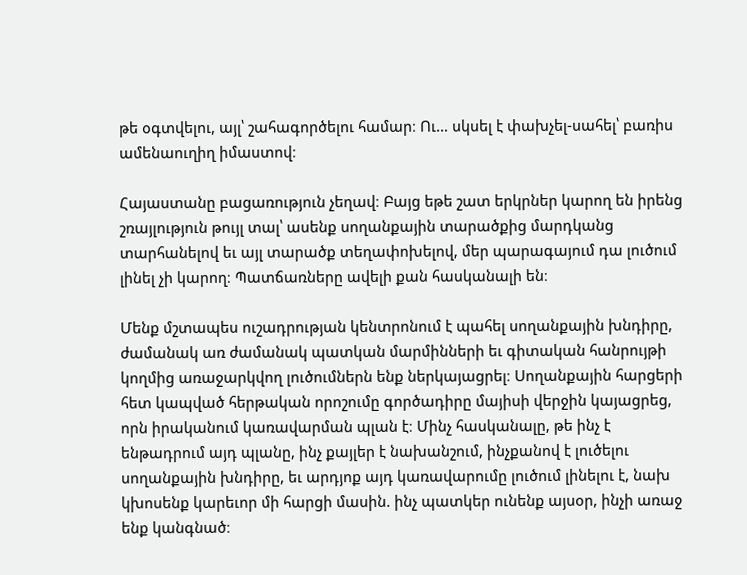թե օգտվելու, այլ՝ շահագործելու համար։ Ու… սկսել է փախչել-սահել՝ բառիս ամենաուղիղ իմաստով։

Հայաստանը բացառություն չեղավ։ Բայց եթե շատ երկրներ կարող են իրենց շռայլություն թույլ տալ՝ ասենք սողանքային տարածքից մարդկանց տարհանելով եւ այլ տարածք տեղափոխելով, մեր պարագայում դա լուծում լինել չի կարող։ Պատճառները ավելի քան հասկանալի են։

Մենք մշտապես ուշադրության կենտրոնում է պահել սողանքային խնդիրը, ժամանակ առ ժամանակ պատկան մարմինների եւ գիտական հանրույթի կողմից առաջարկվող լուծումներն ենք ներկայացրել։ Սողանքային հարցերի հետ կապված հերթական որոշումը գործադիրը մայիսի վերջին կայացրեց, որն իրականում կառավարման պլան է։ Մինչ հասկանալը, թե ինչ է ենթադրում այդ պլանը, ինչ քայլեր է նախանշում, ինչքանով է լուծելու սողանքային խնդիրը, եւ արդյոք այդ կառավարումը լուծում լինելու է, նախ կխոսենք կարեւոր մի հարցի մասին. ինչ պատկեր ունենք այսօր, ինչի առաջ ենք կանգնած։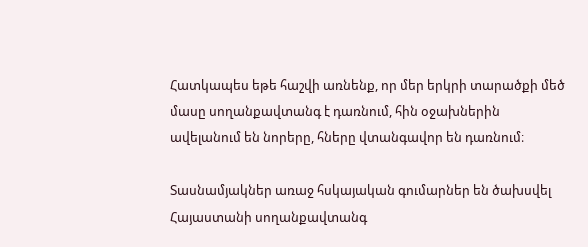Հատկապես եթե հաշվի առնենք, որ մեր երկրի տարածքի մեծ մասը սողանքավտանգ է դառնում, հին օջախներին ավելանում են նորերը, հները վտանգավոր են դառնում։

Տասնամյակներ առաջ հսկայական գումարներ են ծախսվել Հայաստանի սողանքավտանգ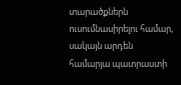տարածքներն ուսումնասիրելու համար, սակայն արդեն համարյա պատրաստի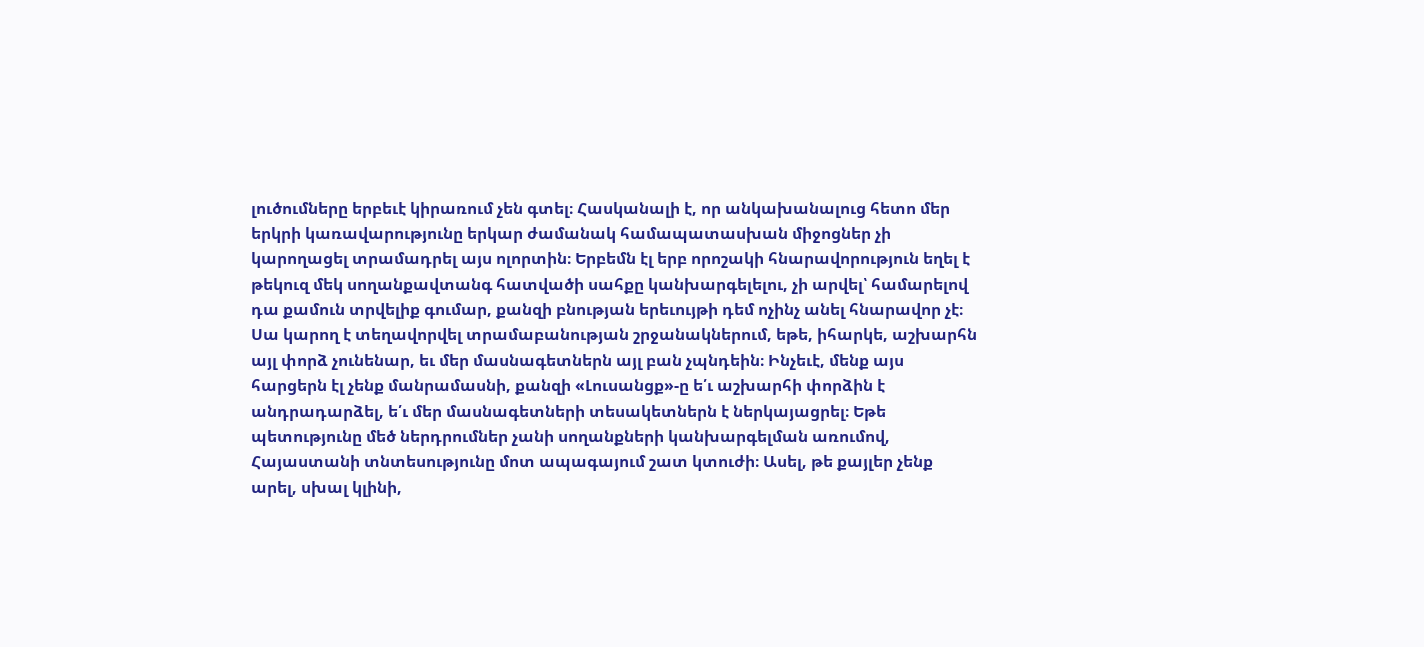լուծումները երբեւէ կիրառում չեն գտել։ Հասկանալի է, որ անկախանալուց հետո մեր երկրի կառավարությունը երկար ժամանակ համապատասխան միջոցներ չի կարողացել տրամադրել այս ոլորտին։ Երբեմն էլ երբ որոշակի հնարավորություն եղել է թեկուզ մեկ սողանքավտանգ հատվածի սահքը կանխարգելելու, չի արվել՝ համարելով դա քամուն տրվելիք գումար, քանզի բնության երեւույթի դեմ ոչինչ անել հնարավոր չէ։ Սա կարող է տեղավորվել տրամաբանության շրջանակներում, եթե, իհարկե, աշխարհն այլ փորձ չունենար, եւ մեր մասնագետներն այլ բան չպնդեին։ Ինչեւէ, մենք այս հարցերն էլ չենք մանրամասնի, քանզի «Լուսանցք»-ը ե՛ւ աշխարհի փորձին է անդրադարձել, ե՛ւ մեր մասնագետների տեսակետներն է ներկայացրել։ Եթե պետությունը մեծ ներդրումներ չանի սողանքների կանխարգելման առումով, Հայաստանի տնտեսությունը մոտ ապագայում շատ կտուժի։ Ասել, թե քայլեր չենք արել, սխալ կլինի,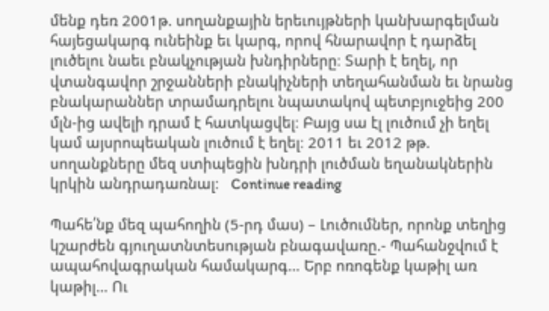մենք դեռ 2001թ. սողանքային երեւույթների կանխարգելման հայեցակարգ ունեինք եւ կարգ, որով հնարավոր է դարձել լուծելու նաեւ բնակչության խնդիրները։ Տարի է եղել, որ վտանգավոր շրջանների բնակիչների տեղահանման եւ նրանց բնակարաններ տրամադրելու նպատակով պետբյուջեից 200 մլն-ից ավելի դրամ է հատկացվել։ Բայց սա էլ լուծում չի եղել կամ այսրոպեական լուծում է եղել։ 2011 եւ 2012 թթ. սողանքները մեզ ստիպեցին խնդրի լուծման եղանակներին կրկին անդրադառնալ։   Continue reading

Պահե՛նք մեզ պահողին (5-րդ մաս) – Լուծումներ, որոնք տեղից կշարժեն գյուղատնտեսության բնագավառը.- Պահանջվում է ապահովագրական համակարգ… Երբ ոռոգենք կաթիլ առ կաթիլ… Ու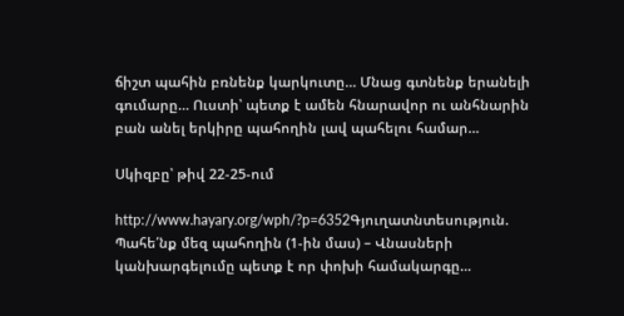ճիշտ պահին բռնենք կարկուտը… Մնաց գտնենք երանելի գումարը… Ուստի՝ պետք է ամեն հնարավոր ու անհնարին բան անել երկիրը պահողին լավ պահելու համար…

Սկիզբը՝ թիվ 22-25-ում

http://www.hayary.org/wph/?p=6352Գյուղատնտեսություն. Պահե՛նք մեզ պահողին (1-ին մաս) – Վնասների կանխարգելումը պետք է որ փոխի համակարգը…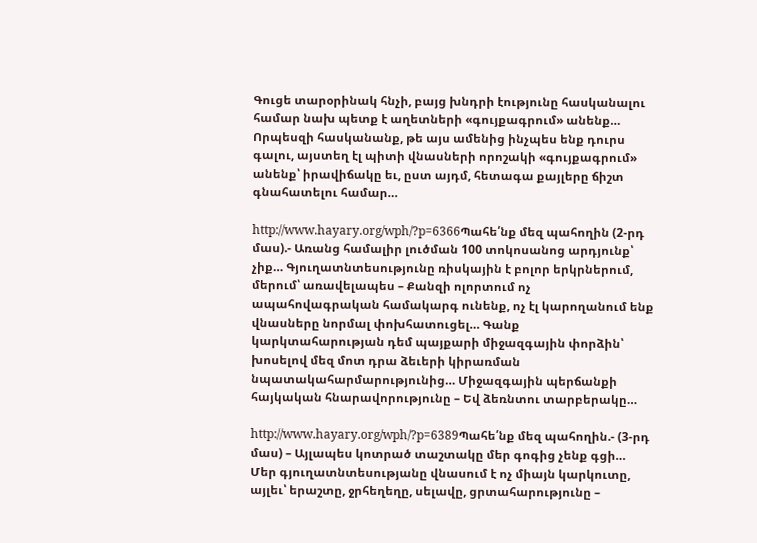Գուցե տարօրինակ հնչի, բայց խնդրի էությունը հասկանալու համար նախ պետք է աղետների «գույքագրում» անենք… Որպեսզի հասկանանք, թե այս ամենից ինչպես ենք դուրս գալու, այստեղ էլ պիտի վնասների որոշակի «գույքագրում» անենք՝ իրավիճակը եւ, ըստ այդմ, հետագա քայլերը ճիշտ գնահատելու համար…

http://www.hayary.org/wph/?p=6366Պահե՛նք մեզ պահողին (2-րդ մաս).- Առանց համալիր լուծման 100 տոկոսանոց արդյունք՝ չիք… Գյուղատնտեսությունը ռիսկային է բոլոր երկրներում, մերում՝ առավելապես – Քանզի ոլորտում ոչ ապահովագրական համակարգ ունենք, ոչ էլ կարողանում ենք վնասները նորմալ փոխհատուցել… Գանք կարկտահարության դեմ պայքարի միջազգային փորձին՝ խոսելով մեզ մոտ դրա ձեւերի կիրառման նպատակահարմարությունից… Միջազգային պերճանքի հայկական հնարավորությունը – Եվ ձեռնտու տարբերակը…

http://www.hayary.org/wph/?p=6389Պահե՛նք մեզ պահողին.- (3-րդ մաս) – Այլապես կոտրած տաշտակը մեր գոգից չենք գցի… Մեր գյուղատնտեսությանը վնասում է ոչ միայն կարկուտը, այլեւ՝ երաշտը, ջրհեղեղը, սելավը, ցրտահարությունը –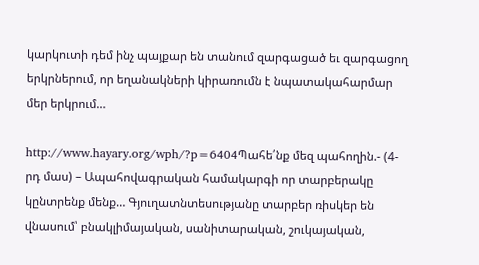կարկուտի դեմ ինչ պայքար են տանում զարգացած եւ զարգացող երկրներում, որ եղանակների կիրառումն է նպատակահարմար մեր երկրում…

http://www.hayary.org/wph/?p=6404Պահե՛նք մեզ պահողին.- (4-րդ մաս) – Ապահովագրական համակարգի որ տարբերակը կընտրենք մենք… Գյուղատնտեսությանը տարբեր ռիսկեր են վնասում՝ բնակլիմայական, սանիտարական, շուկայական,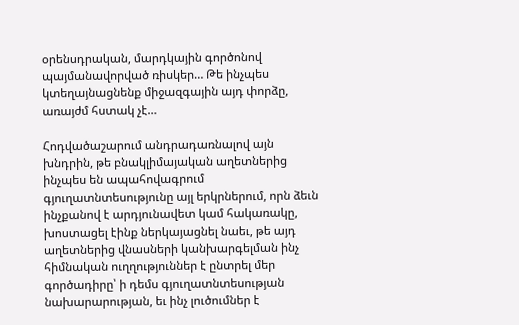օրենսդրական, մարդկային գործոնով պայմանավորված ռիսկեր… Թե ինչպես կտեղայնացնենք միջազգային այդ փորձը, առայժմ հստակ չէ…

Հոդվածաշարում անդրադառնալով այն խնդրին, թե բնակլիմայական աղետներից ինչպես են ապահովագրում գյուղատնտեսությունը այլ երկրներում, որն ձեւն ինչքանով է արդյունավետ կամ հակառակը, խոստացել էինք ներկայացնել նաեւ, թե այդ աղետներից վնասների կանխարգելման ինչ հիմնական ուղղություններ է ընտրել մեր գործադիրը՝ ի դեմս գյուղատնտեսության նախարարության, եւ ինչ լուծումներ է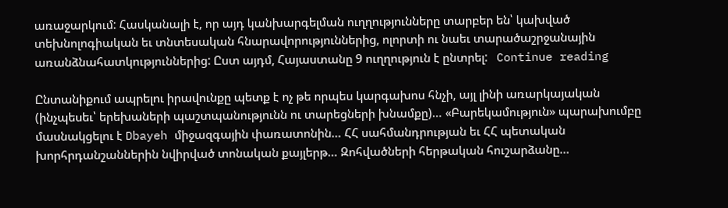առաջարկում: Հասկանալի է, որ այդ կանխարգելման ուղղությունները տարբեր են՝ կախված տեխնոլոգիական եւ տնտեսական հնարավորություններից, ոլորտի ու նաեւ տարածաշրջանային առանձնահատկություններից: Ըստ այդմ, Հայաստանը 9 ուղղություն է ընտրել:   Continue reading

Ընտանիքում ապրելու իրավունքը պետք է ոչ թե որպես կարգախոս հնչի, այլ լինի առարկայական (ինչպեսեւ՝ երեխաների պաշտպանությունն ու տարեցների խնամքը)… «Բարեկամություն» պարախումբը մասնակցելու է Dbayeh միջազգային փառատոնին… ՀՀ սահմանդրության եւ ՀՀ պետական խորհրդանշաններին նվիրված տոնական քայլերթ… Զոհվածների հերթական հուշարձանը…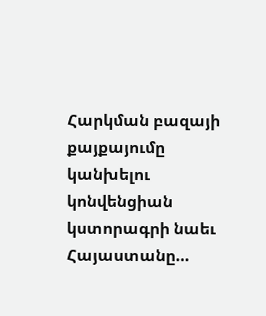Հարկման բազայի քայքայումը կանխելու կոնվենցիան կստորագրի նաեւ Հայաստանը…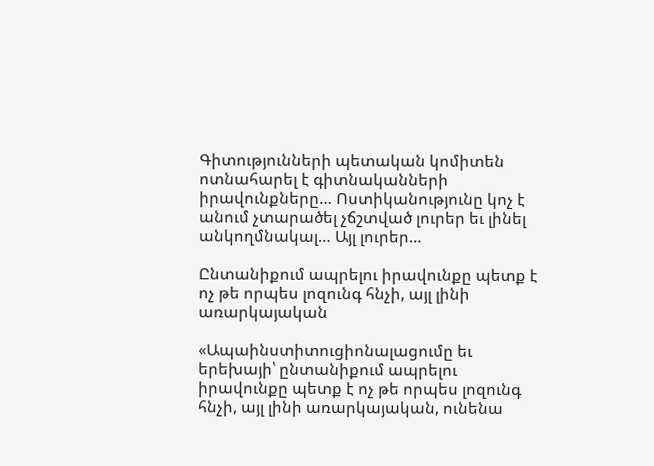Գիտությունների պետական կոմիտեն ոտնահարել է գիտնականների իրավունքները… Ոստիկանությունը կոչ է անում չտարածել չճշտված լուրեր եւ լինել անկողմնակալ… Այլ լուրեր…

Ընտանիքում ապրելու իրավունքը պետք է ոչ թե որպես լոզունգ հնչի, այլ լինի առարկայական

«Ապաինստիտուցիոնալացումը եւ երեխայի՝ ընտանիքում ապրելու իրավունքը պետք է ոչ թե որպես լոզունգ հնչի, այլ լինի առարկայական, ունենա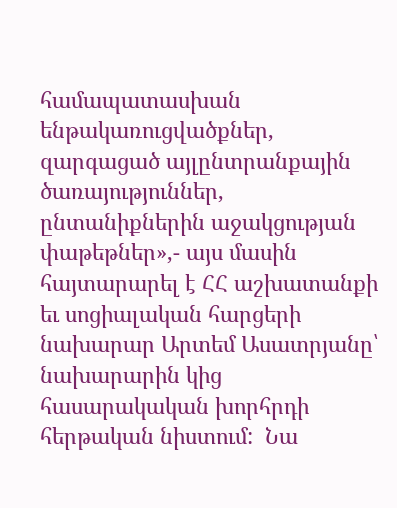համապատասխան ենթակառուցվածքներ, զարգացած այլընտրանքային ծառայություններ, ընտանիքներին աջակցության փաթեթներ»,- այս մասին հայտարարել է ՀՀ աշխատանքի եւ սոցիալական հարցերի նախարար Արտեմ Ասատրյանը՝ նախարարին կից հասարակական խորհրդի հերթական նիստում:  Նա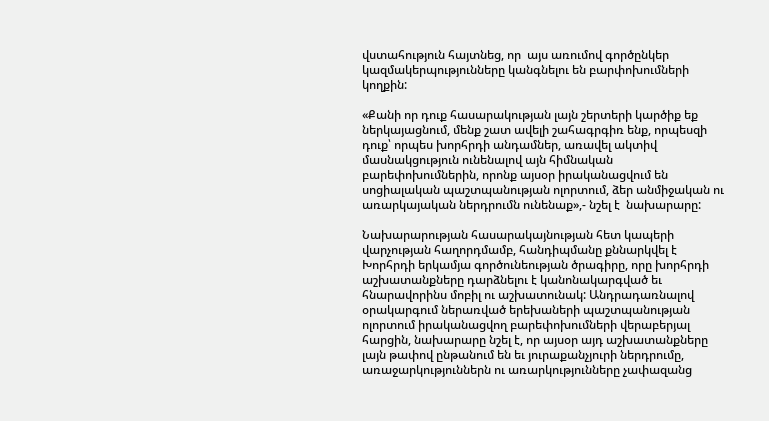վստահություն հայտնեց, որ  այս առումով գործընկեր կազմակերպությունները կանգնելու են բարփոխումների կողքին:

«Քանի որ դուք հասարակության լայն շերտերի կարծիք եք ներկայացնում, մենք շատ ավելի շահագրգիռ ենք, որպեսզի դուք՝ որպես խորհրդի անդամներ, առավել ակտիվ մասնակցություն ունենալով այն հիմնական բարեփոխումներին, որոնք այսօր իրականացվում են սոցիալական պաշտպանության ոլորտում, ձեր անմիջական ու առարկայական ներդրումն ունենաք»,- նշել է  նախարարը:

Նախարարության հասարակայնության հետ կապերի վարչության հաղորդմամբ, հանդիպմանը քննարկվել է Խորհրդի երկամյա գործունեության ծրագիրը, որը խորհրդի աշխատանքները դարձնելու է կանոնակարգված եւ հնարավորինս մոբիլ ու աշխատունակ: Անդրադառնալով օրակարգում ներառված երեխաների պաշտպանության ոլորտում իրականացվող բարեփոխումների վերաբերյալ հարցին, նախարարը նշել է, որ այսօր այդ աշխատանքները լայն թափով ընթանում են եւ յուրաքանչյուրի ներդրումը, առաջարկություններն ու առարկությունները չափազանց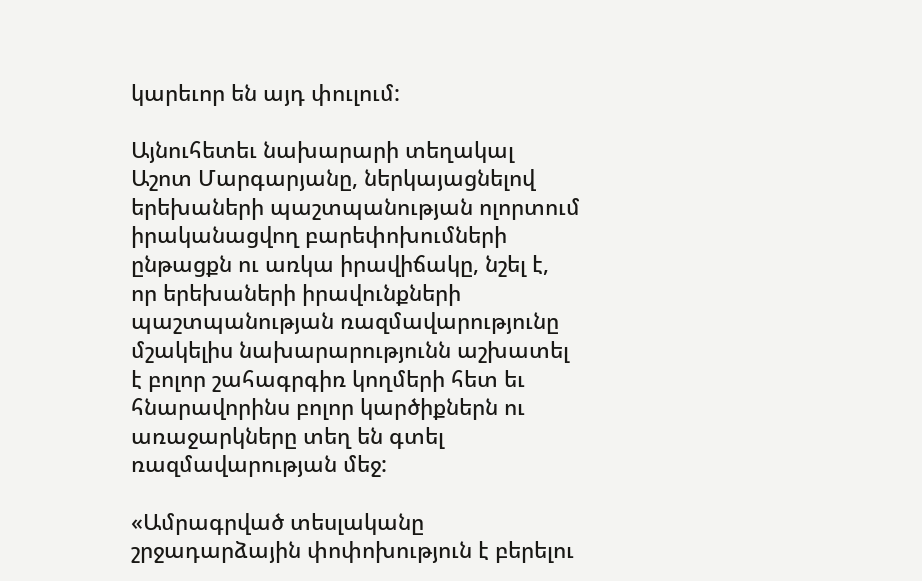կարեւոր են այդ փուլում:

Այնուհետեւ նախարարի տեղակալ Աշոտ Մարգարյանը, ներկայացնելով երեխաների պաշտպանության ոլորտում իրականացվող բարեփոխումների ընթացքն ու առկա իրավիճակը, նշել է, որ երեխաների իրավունքների պաշտպանության ռազմավարությունը մշակելիս նախարարությունն աշխատել է բոլոր շահագրգիռ կողմերի հետ եւ հնարավորինս բոլոր կարծիքներն ու առաջարկները տեղ են գտել ռազմավարության մեջ:

«Ամրագրված տեսլականը շրջադարձային փոփոխություն է բերելու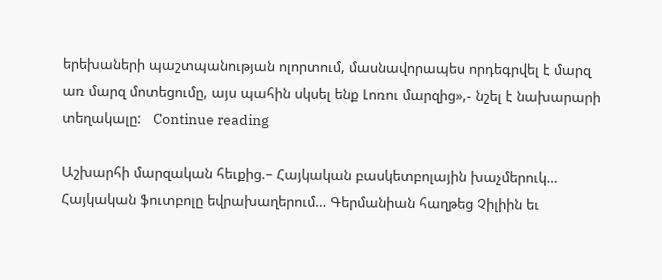երեխաների պաշտպանության ոլորտում, մասնավորապես որդեգրվել է մարզ առ մարզ մոտեցումը, այս պահին սկսել ենք Լոռու մարզից»,- նշել է նախարարի տեղակալը:   Continue reading

Աշխարհի մարզական հեւքից.– Հայկական բասկետբոլային խաչմերուկ… Հայկական ֆուտբոլը եվրախաղերում… Գերմանիան հաղթեց Չիլիին եւ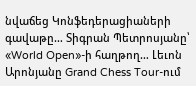նվաճեց Կոնֆեդերացիաների գավաթը… Տիգրան Պետրոսյանը՝ «World Open»-ի հաղթող… Լեւոն Արոնյանը Grand Chess Tour-ում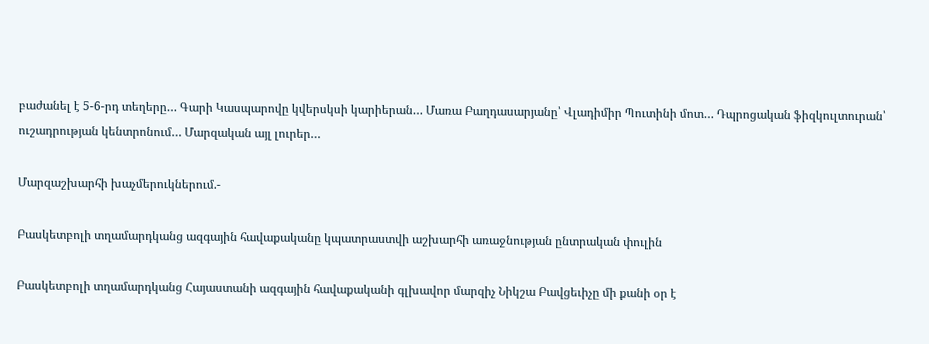բաժանել է 5-6-րդ տեղերը… Գարի Կասպարովը կվերսկսի կարիերան… Մառա Բաղդասարյանը՝ Վլադիմիր Պուտինի մոտ… Դպրոցական ֆիզկուլտուրան՝ ուշադրության կենտրոնում… Մարզական այլ լուրեր…

Մարզաշխարհի խաչմերուկներում.-

Բասկետբոլի տղամարդկանց ազգային հավաքականը կպատրաստվի աշխարհի առաջնության ընտրական փուլին

Բասկետբոլի տղամարդկանց Հայաստանի ազգային հավաքականի գլխավոր մարզիչ Նիկշա Բավցեւիչը մի քանի օր է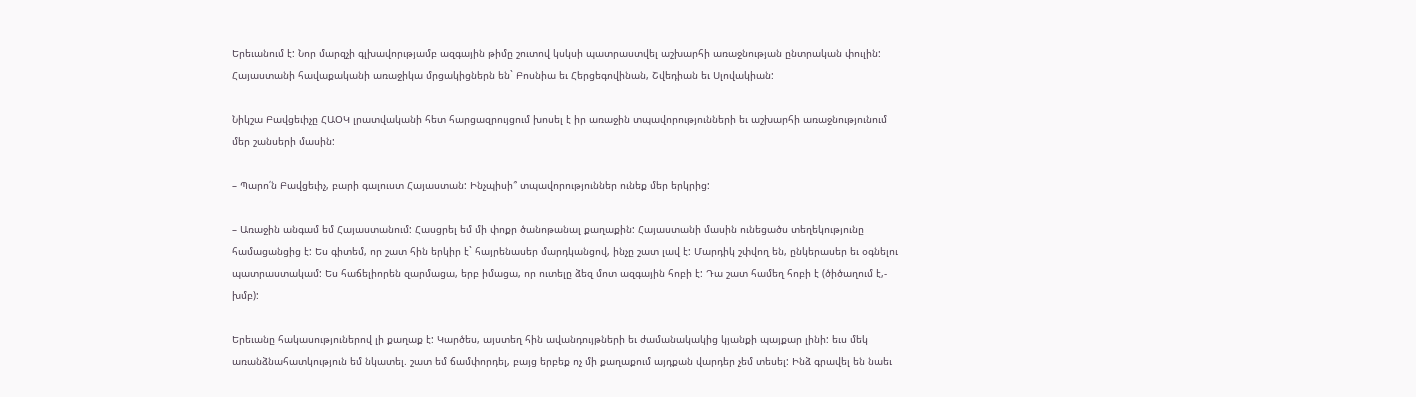Երեւանում է: Նոր մարզչի գլխավորւթյամբ ազգային թիմը շուտով կսկսի պատրաստվել աշխարհի առաջնության ընտրական փուլին: Հայաստանի հավաքականի առաջիկա մրցակիցներն են` Բոսնիա եւ Հերցեգովինան, Շվեդիան եւ Սլովակիան:

Նիկշա Բավցեւիչը ՀԱՕԿ լրատվականի հետ հարցազրույցում խոսել է իր առաջին տպավորությունների եւ աշխարհի առաջնությունում մեր շանսերի մասին:

– Պարո՛ն Բավցեւիչ, բարի գալուստ Հայաստան: Ինչպիսի՞ տպավորություններ ունեք մեր երկրից:

– Առաջին անգամ եմ Հայաստանում: Հասցրել եմ մի փոքր ծանոթանալ քաղաքին: Հայաստանի մասին ունեցածս տեղեկությունը համացանցից է: Ես գիտեմ, որ շատ հին երկիր է` հայրենասեր մարդկանցով, ինչը շատ լավ է: Մարդիկ շփվող են, ընկերասեր եւ օգնելու պատրաստակամ: Ես հաճելիորեն զարմացա, երբ իմացա, որ ուտելը ձեզ մոտ ազգային հոբի է: Դա շատ համեղ հոբի է (ծիծաղում է,- խմբ):

Երեւանը հակասություներով լի քաղաք է: Կարծես, այստեղ հին ավանդույթների եւ ժամանակակից կյանքի պայքար լինի: եւս մեկ առանձնահատկություն եմ նկատել. շատ եմ ճամփորդել, բայց երբեք ոչ մի քաղաքում այդքան վարդեր չեմ տեսել: Ինձ գրավել են նաեւ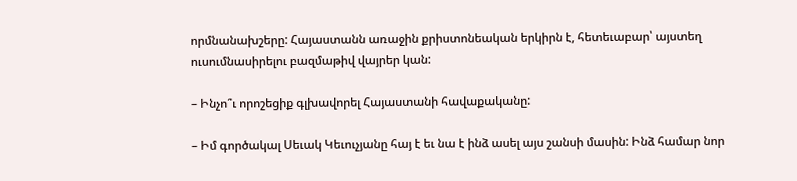որմնանախշերը: Հայաստանն առաջին քրիստոնեական երկիրն է, հետեւաբար՝ այստեղ ուսումնասիրելու բազմաթիվ վայրեր կան:

– Ինչո՞ւ որոշեցիք գլխավորել Հայաստանի հավաքականը:

– Իմ գործակալ Սեւակ Կեւուչյանը հայ է եւ նա է ինձ ասել այս շանսի մասին: Ինձ համար նոր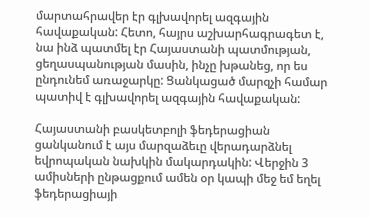մարտահրավեր էր գլխավորել ազգային հավաքական: Հետո, հայրս աշխարհագրագետ է, նա ինձ պատմել էր Հայաստանի պատմության, ցեղասպանության մասին, ինչը խթանեց, որ ես ընդունեմ առաջարկը: Ցանկացած մարզչի համար պատիվ է գլխավորել ազգային հավաքական:

Հայաստանի բասկետբոլի ֆեդերացիան ցանկանում է այս մարզաձեւը վերադարձնել եվրոպական նախկին մակարդակին: Վերջին 3 ամիսների ընթացքում ամեն օր կապի մեջ եմ եղել ֆեդերացիայի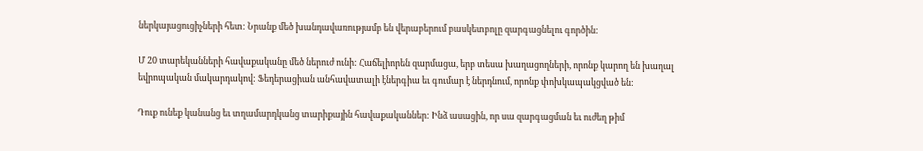ներկայացուցիչների հետ: Նրանք մեծ խանդավառությամբ են վերաբերում բասկետբոլը զարգացնելու գործին:

Մ 20 տարեկանների հավաքականը մեծ ներուժ ունի: Հաճելիորեն զարմացա, երբ տեսա խաղացողների, որոնք կարող են խաղալ եվրոպական մակարդակով: Ֆեդերացիան անհավատալի էներգիա եւ գումար է ներդնում, որոնք փոխկապակցված են:

Դուք ունեք կանանց եւ տղամարդկանց տարիքային հավաքականներ: Ինձ ասացին, որ սա զարգացման եւ ուժեղ թիմ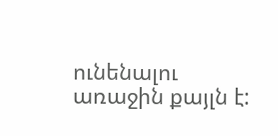ունենալու առաջին քայլն է: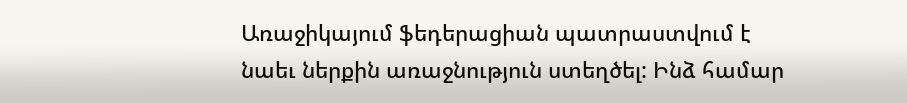Առաջիկայում ֆեդերացիան պատրաստվում է նաեւ ներքին առաջնություն ստեղծել: Ինձ համար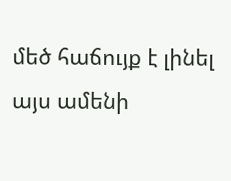մեծ հաճույք է լինել այս ամենի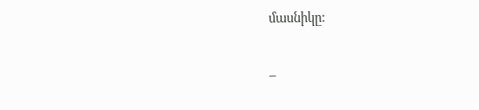մասնիկը:

–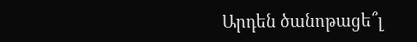Արդեն ծանոթացե՞լ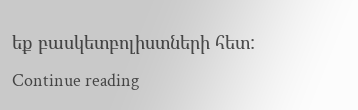եք բասկետբոլիստների հետ:   Continue reading